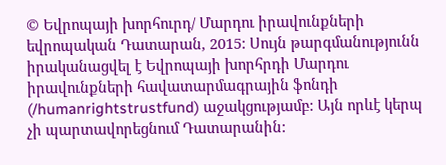© Եվրոպայի խորհուրդ/ Մարդու իրավունքների եվրոպական Դատարան, 2015: Սույն թարգմանությունն իրականացվել է Եվրոպայի խորհրդի Մարդու իրավունքների հավատարմագրային ֆոնդի (/humanrightstrustfund) աջակցությամբ: Այն որևէ կերպ չի պարտավորեցնում Դատարանին: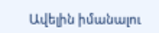Ավելին իմանալու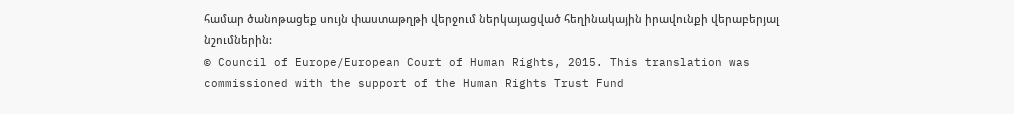համար ծանոթացեք սույն փաստաթղթի վերջում ներկայացված հեղինակային իրավունքի վերաբերյալ նշումներին:
© Council of Europe/European Court of Human Rights, 2015. This translation was commissioned with the support of the Human Rights Trust Fund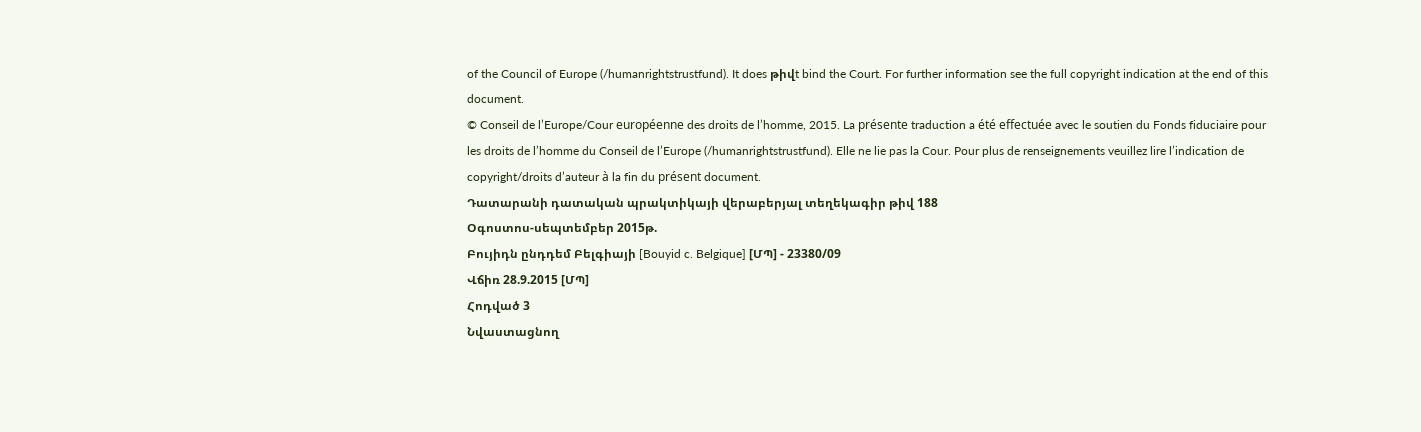of the Council of Europe (/humanrightstrustfund). It does թիվt bind the Court. For further information see the full copyright indication at the end of this document.
© Conseil de l’Europe/Cour européenne des droits de l’homme, 2015. La présente traduction a été effectuée avec le soutien du Fonds fiduciaire pour les droits de l’homme du Conseil de l’Europe (/humanrightstrustfund). Elle ne lie pas la Cour. Pour plus de renseignements veuillez lire l’indication de copyright/droits d’auteur à la fin du présent document.
Դատարանի դատական պրակտիկայի վերաբերյալ տեղեկագիր թիվ 188
Օգոստոս-սեպտեմբեր 2015թ.
Բույիդն ընդդեմ Բելգիայի [Bouyid c. Belgique] [ՄՊ] - 23380/09
Վճիռ 28.9.2015 [ՄՊ]
Հոդված 3
Նվաստացնող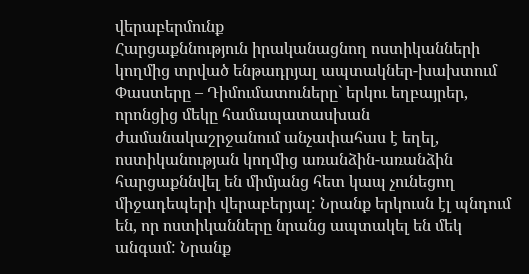վերաբերմունք
Հարցաքննություն իրականացնող ոստիկանների կողմից տրված ենթադրյալ ապտակներ-խախտում
Փաստերը – Դիմումատուները` երկու եղբայրեր, որոնցից մեկը համապատասխան ժամանակաշրջանում անչափահաս է եղել, ոստիկանության կողմից առանձին-առանձին հարցաքննվել են միմյանց հետ կապ չունեցող միջադեպերի վերաբերյալ: Նրանք երկուսն էլ պնդում են, որ ոստիկանները նրանց ապտակել են մեկ անգամ: Նրանք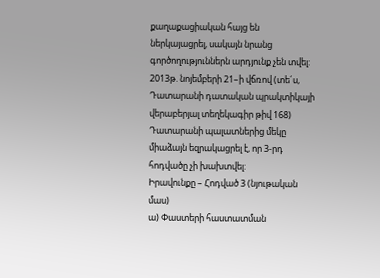քաղաքացիական հայց են ներկայացրել, սակայն նրանց գործողություններն արդյունք չեն տվել:
2013թ. նոյեմբերի 21–ի վճռով (տե´ս, Դատարանի դատական պրակտիկայի վերաբերյալ տեղեկագիր թիվ 168) Դատարանի պալատներից մեկը միաձայն եզրակացրել է, որ 3-րդ հոդվածը չի խախտվել:
Իրավունքը – Հոդված 3 (նյութական մաս)
ա) Փաստերի հաստատման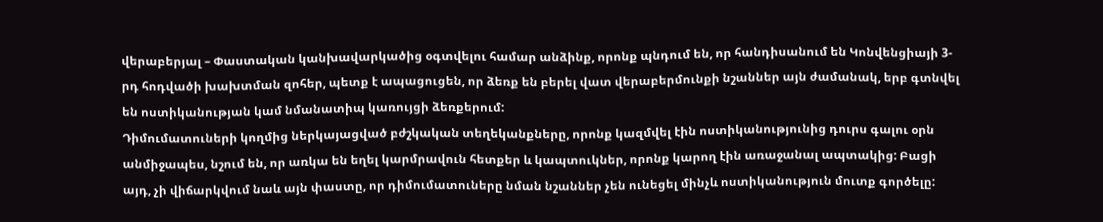վերաբերյալ – Փաստական կանխավարկածից օգտվելու համար անձինք, որոնք պնդում են, որ հանդիսանում են Կոնվենցիայի 3-րդ հոդվածի խախտման զոհեր, պետք է ապացուցեն, որ ձեռք են բերել վատ վերաբերմունքի նշաններ այն ժամանակ, երբ գտնվել են ոստիկանության կամ նմանատիպ կառույցի ձեռքերում:
Դիմումատուների կողմից ներկայացված բժշկական տեղեկանքները, որոնք կազմվել էին ոստիկանությունից դուրս գալու օրն անմիջապես, նշում են, որ առկա են եղել կարմրավուն հետքեր և կապտուկներ, որոնք կարող էին առաջանալ ապտակից: Բացի այդ, չի վիճարկվում նաև այն փաստը, որ դիմումատուները նման նշաններ չեն ունեցել մինչև ոստիկանություն մուտք գործելը: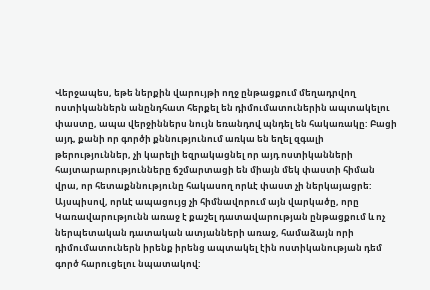Վերջապես, եթե ներքին վարույթի ողջ ընթացքում մեղադրվող ոստիկաններն անընդհատ հերքել են դիմումատուներին ապտակելու փաստը, ապա վերջիններս նույն եռանդով պնդել են հակառակը: Բացի այդ, քանի որ գործի քննությունում առկա են եղել զգալի թերություններ, չի կարելի եզրակացնել որ այդ ոստիկանների հայտարարությունները ճշմարտացի են միայն մեկ փաստի հիման վրա, որ հետաքննությունը հակասող որևէ փաստ չի ներկայացրե: Այսպիսով, որևէ ապացույց չի հիմնավորում այն վարկածը, որը Կառավարությունն առաջ է քաշել դատավարության ընթացքում և ոչ ներպետական դատական ատյանների առաջ, համաձայն որի դիմումատուներն իրենք իրենց ապտակել էին ոստիկանության դեմ գործ հարուցելու նպատակով: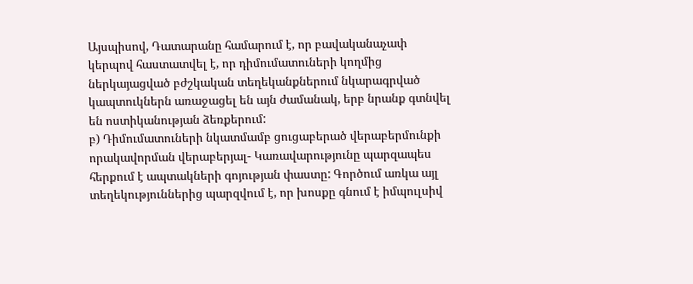Այսպիսով, Դատարանը համարում է, որ բավականաչափ կերպով հաստատվել է, որ դիմումատուների կողմից ներկայացված բժշկական տեղեկանքներում նկարագրված կապտուկներն առաջացել են այն ժամանակ, երբ նրանք գտնվել են ոստիկանության ձեռքերում:
բ) Դիմումատուների նկատմամբ ցուցաբերած վերաբերմունքի որակավորման վերաբերյալ- Կառավարությունը պարզապես հերքում է ապտակների գոյության փաստը: Գործում առկա այլ տեղեկություններից պարզվում է, որ խոսքը գնում է իմպուլսիվ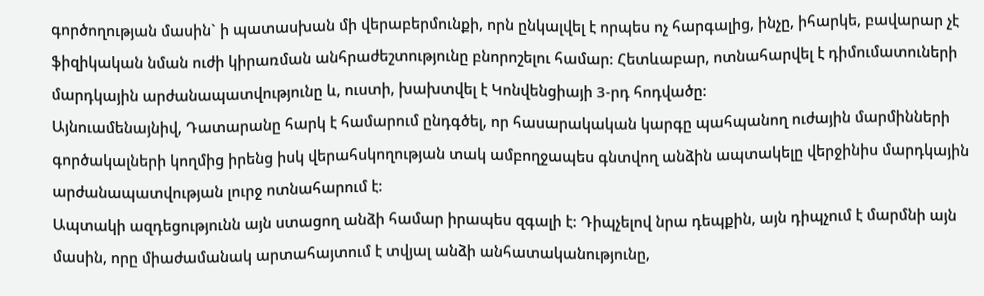գործողության մասին` ի պատասխան մի վերաբերմունքի, որն ընկալվել է որպես ոչ հարգալից, ինչը, իհարկե, բավարար չէ ֆիզիկական նման ուժի կիրառման անհրաժեշտությունը բնորոշելու համար: Հետևաբար, ոտնահարվել է դիմումատուների մարդկային արժանապատվությունը և, ուստի, խախտվել է Կոնվենցիայի 3-րդ հոդվածը:
Այնուամենայնիվ, Դատարանը հարկ է համարում ընդգծել, որ հասարակական կարգը պահպանող ուժային մարմինների գործակալների կողմից իրենց իսկ վերահսկողության տակ ամբողջապես գնտվող անձին ապտակելը վերջինիս մարդկային արժանապատվության լուրջ ոտնահարում է:
Ապտակի ազդեցությունն այն ստացող անձի համար իրապես զգալի է: Դիպչելով նրա դեպքին, այն դիպչում է մարմնի այն մասին, որը միաժամանակ արտահայտում է տվյալ անձի անհատականությունը,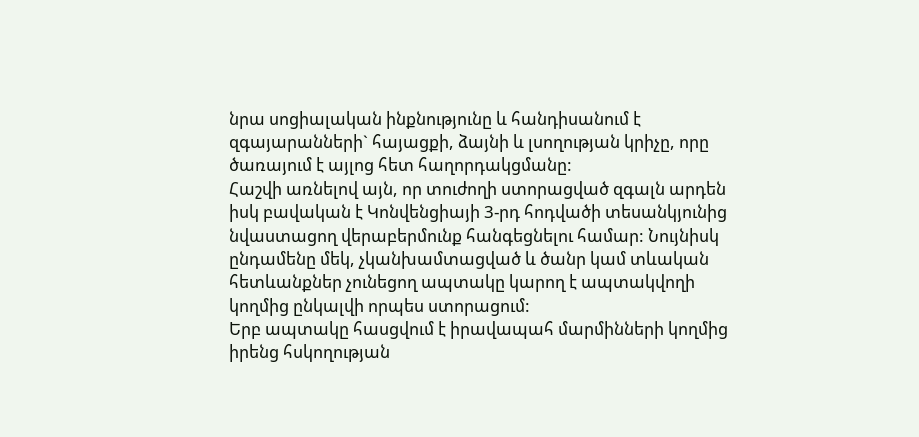նրա սոցիալական ինքնությունը և հանդիսանում է զգայարանների` հայացքի, ձայնի և լսողության կրիչը, որը ծառայում է այլոց հետ հաղորդակցմանը:
Հաշվի առնելով այն, որ տուժողի ստորացված զգալն արդեն իսկ բավական է Կոնվենցիայի 3-րդ հոդվածի տեսանկյունից նվաստացող վերաբերմունք հանգեցնելու համար: Նույնիսկ ընդամենը մեկ, չկանխամտացված և ծանր կամ տևական հետևանքներ չունեցող ապտակը կարող է ապտակվողի կողմից ընկալվի որպես ստորացում:
Երբ ապտակը հասցվում է իրավապահ մարմինների կողմից իրենց հսկողության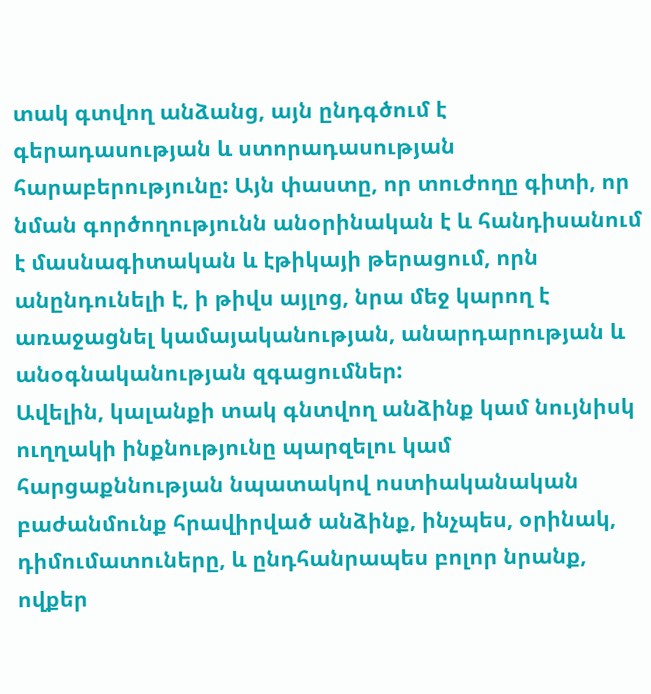տակ գտվող անձանց, այն ընդգծում է գերադասության և ստորադասության հարաբերությունը: Այն փաստը, որ տուժողը գիտի, որ նման գործողությունն անօրինական է և հանդիսանում է մասնագիտական և էթիկայի թերացում, որն անընդունելի է, ի թիվս այլոց, նրա մեջ կարող է առաջացնել կամայականության, անարդարության և անօգնականության զգացումներ:
Ավելին, կալանքի տակ գնտվող անձինք կամ նույնիսկ ուղղակի ինքնությունը պարզելու կամ հարցաքննության նպատակով ոստիականական բաժանմունք հրավիրված անձինք, ինչպես, օրինակ, դիմումատուները, և ընդհանրապես բոլոր նրանք, ովքեր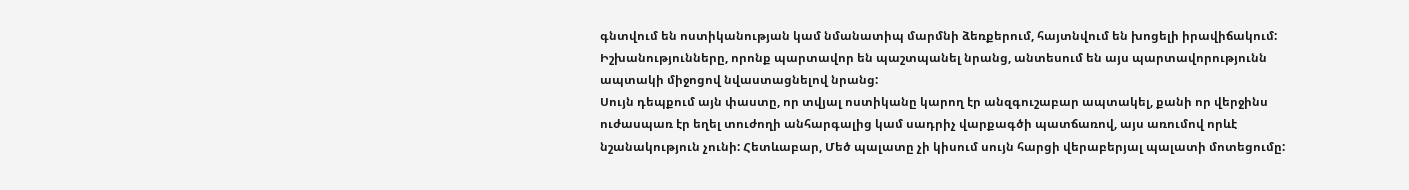գնտվում են ոստիկանության կամ նմանատիպ մարմնի ձեռքերում, հայտնվում են խոցելի իրավիճակում: Իշխանությունները, որոնք պարտավոր են պաշտպանել նրանց, անտեսում են այս պարտավորությունն ապտակի միջոցով նվաստացնելով նրանց:
Սույն դեպքում այն փաստը, որ տվյալ ոստիկանը կարող էր անզգուշաբար ապտակել, քանի որ վերջինս ուժասպառ էր եղել տուժողի անհարգալից կամ սադրիչ վարքագծի պատճառով, այս առումով որևէ նշանակություն չունի: Հետևաբար, Մեծ պալատը չի կիսում սույն հարցի վերաբերյալ պալատի մոտեցումը: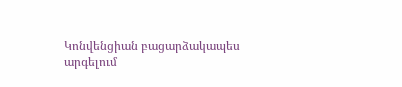Կոնվենցիան բացարձակապես արգելում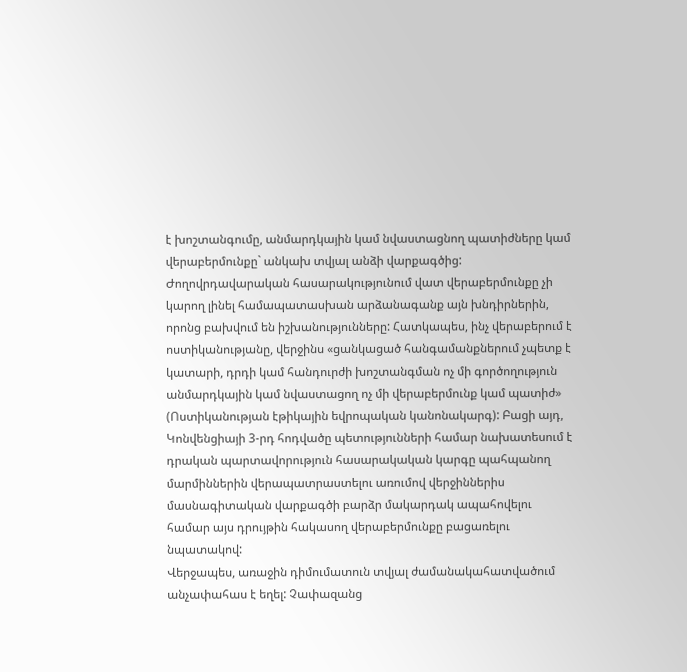է խոշտանգումը, անմարդկային կամ նվաստացնող պատիժները կամ վերաբերմունքը` անկախ տվյալ անձի վարքագծից: Ժողովրդավարական հասարակությունում վատ վերաբերմունքը չի կարող լինել համապատասխան արձանագանք այն խնդիրներին, որոնց բախվում են իշխանությունները: Հատկապես, ինչ վերաբերում է ոստիկանությանը, վերջինս «ցանկացած հանգամանքներում չպետք է կատարի, դրդի կամ հանդուրժի խոշտանգման ոչ մի գործողություն անմարդկային կամ նվաստացող ոչ մի վերաբերմունք կամ պատիժ» (Ոստիկանության էթիկային եվրոպական կանոնակարգ): Բացի այդ, Կոնվենցիայի 3-րդ հոդվածը պետությունների համար նախատեսում է դրական պարտավորություն հասարակական կարգը պահպանող մարմիններին վերապատրաստելու առումով վերջիններիս մասնագիտական վարքագծի բարձր մակարդակ ապահովելու համար այս դրույթին հակասող վերաբերմունքը բացառելու նպատակով:
Վերջապես, առաջին դիմումատուն տվյալ ժամանակահատվածում անչափահաս է եղել: Չափազանց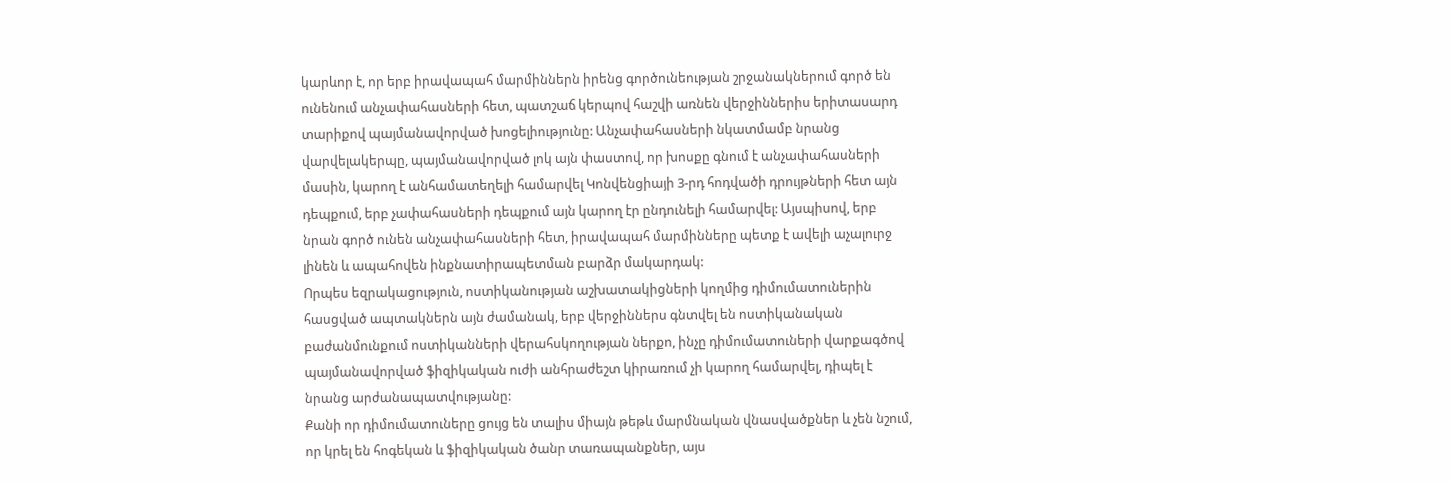կարևոր է, որ երբ իրավապահ մարմիններն իրենց գործունեության շրջանակներում գործ են ունենում անչափահասների հետ, պատշաճ կերպով հաշվի առնեն վերջիններիս երիտասարդ տարիքով պայմանավորված խոցելիությունը: Անչափահասների նկատմամբ նրանց վարվելակերպը, պայմանավորված լոկ այն փաստով, որ խոսքը գնում է անչափահասների մասին, կարող է անհամատեղելի համարվել Կոնվենցիայի 3-րդ հոդվածի դրույթների հետ այն դեպքում, երբ չափահասների դեպքում այն կարող էր ընդունելի համարվել: Այսպիսով, երբ նրան գործ ունեն անչափահասների հետ, իրավապահ մարմինները պետք է ավելի աչալուրջ լինեն և ապահովեն ինքնատիրապետման բարձր մակարդակ:
Որպես եզրակացություն, ոստիկանության աշխատակիցների կողմից դիմումատուներին հասցված ապտակներն այն ժամանակ, երբ վերջիններս գնտվել են ոստիկանական բաժանմունքում ոստիկանների վերահսկողության ներքո, ինչը դիմումատուների վարքագծով պայմանավորված ֆիզիկական ուժի անհրաժեշտ կիրառում չի կարող համարվել, դիպել է նրանց արժանապատվությանը:
Քանի որ դիմումատուները ցույց են տալիս միայն թեթև մարմնական վնասվածքներ և չեն նշում, որ կրել են հոգեկան և ֆիզիկական ծանր տառապանքներ, այս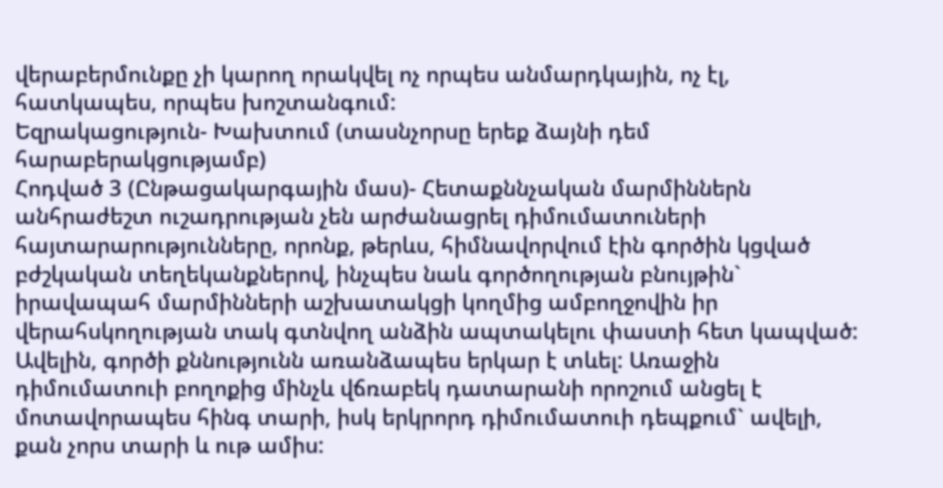վերաբերմունքը չի կարող որակվել ոչ որպես անմարդկային, ոչ էլ, հատկապես, որպես խոշտանգում:
Եզրակացություն- Խախտում (տասնչորսը երեք ձայնի դեմ հարաբերակցությամբ)
Հոդված 3 (Ընթացակարգային մաս)- Հետաքննչական մարմիններն անհրաժեշտ ուշադրության չեն արժանացրել դիմումատուների հայտարարությունները, որոնք, թերևս, հիմնավորվում էին գործին կցված բժշկական տեղեկանքներով, ինչպես նաև գործողության բնույթին` իրավապահ մարմինների աշխատակցի կողմից ամբողջովին իր վերահսկողության տակ գտնվող անձին ապտակելու փաստի հետ կապված: Ավելին, գործի քննությունն առանձապես երկար է տևել: Առաջին դիմումատուի բողոքից մինչև վճռաբեկ դատարանի որոշում անցել է մոտավորապես հինգ տարի, իսկ երկրորդ դիմումատուի դեպքում` ավելի, քան չորս տարի և ութ ամիս: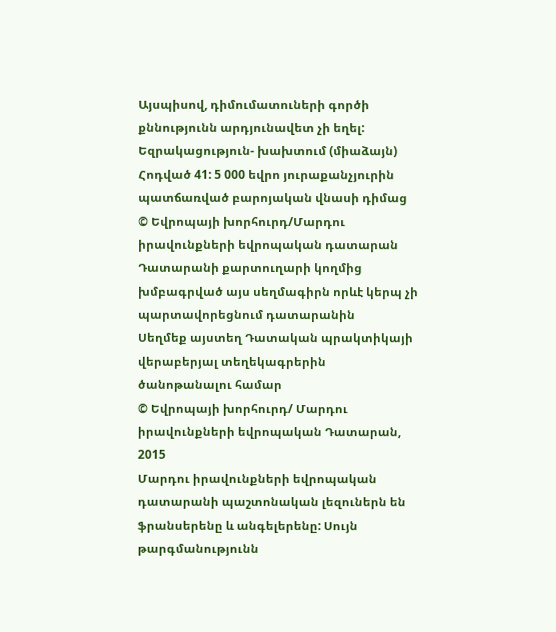Այսպիսով, դիմումատուների գործի քննությունն արդյունավետ չի եղել:
Եզրակացություն- խախտում (միաձայն)
Հոդված 41: 5 000 եվրո յուրաքանչյուրին պատճառված բարոյական վնասի դիմաց
© Եվրոպայի խորհուրդ/Մարդու իրավունքների եվրոպական դատարան
Դատարանի քարտուղարի կողմից խմբագրված այս սեղմագիրն որևէ կերպ չի պարտավորեցնում դատարանին
Սեղմեք այստեղ Դատական պրակտիկայի վերաբերյալ տեղեկագրերին ծանոթանալու համար
© Եվրոպայի խորհուրդ/ Մարդու իրավունքների եվրոպական Դատարան, 2015
Մարդու իրավունքների եվրոպական դատարանի պաշտոնական լեզուներն են ֆրանսերենը և անգելերենը: Սույն թարգմանությունն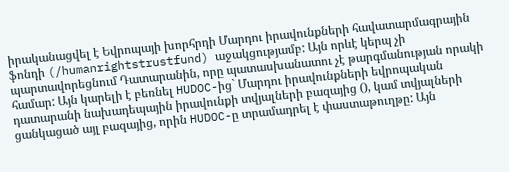իրականացվել է Եվրոպայի խորհրդի Մարդու իրավունքների հավատարմագրային ֆոնդի (/humanrightstrustfund) աջակցությամբ: Այն որևէ կերպ չի պարտավորեցնում Դատարանին, որը պատասխանատու չէ թարգմանության որակի համար: Այն կարելի է բեռնել HUDOC-ից` Մարդու իրավունքների եվրոպական դատարանի նախադեպային իրավունքի տվյալների բազայից (), կամ տվյալների ցանկացած այլ բազայից, որին HUDOC-ը տրամադրել է փաստաթուղթը: Այն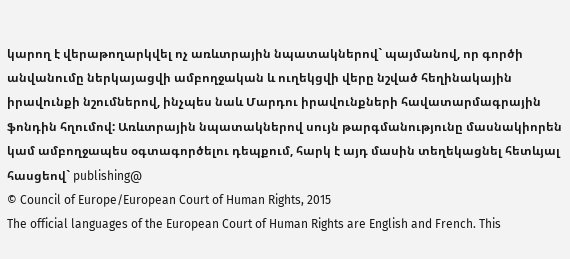կարող է վերաթողարկվել ոչ առևտրային նպատակներով` պայմանով, որ գործի անվանումը ներկայացվի ամբողջական և ուղեկցվի վերը նշված հեղինակային իրավունքի նշումներով, ինչպես նաև Մարդու իրավունքների հավատարմագրային ֆոնդին հղումով: Առևտրային նպատակներով սույն թարգմանությունը մասնակիորեն կամ ամբողջապես օգտագործելու դեպքում, հարկ է այդ մասին տեղեկացնել հետևյալ հասցեով` publishing@
© Council of Europe/European Court of Human Rights, 2015
The official languages of the European Court of Human Rights are English and French. This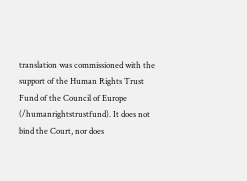translation was commissioned with the support of the Human Rights Trust Fund of the Council of Europe (/humanrightstrustfund). It does not bind the Court, nor does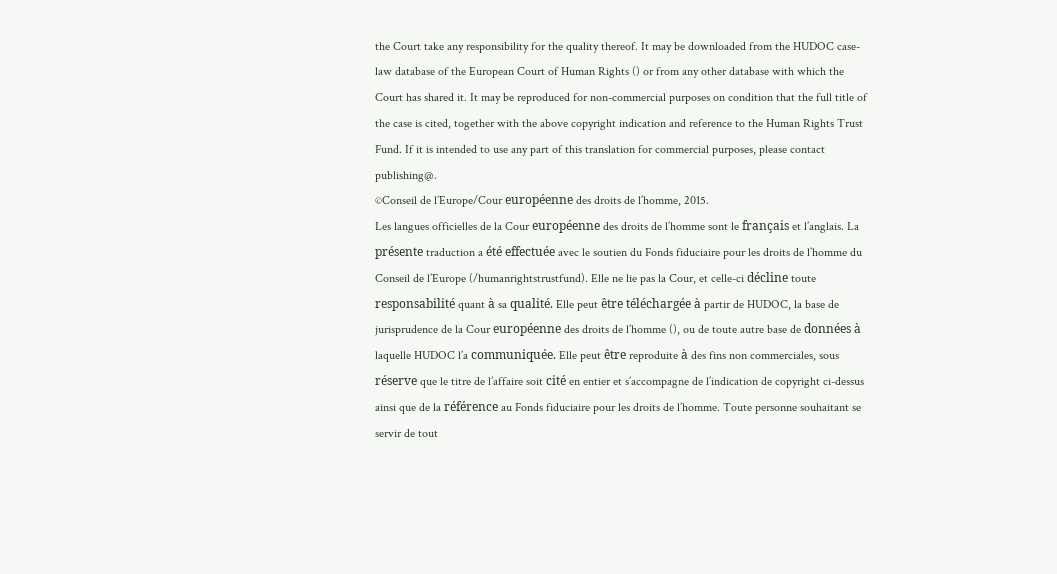the Court take any responsibility for the quality thereof. It may be downloaded from the HUDOC case-law database of the European Court of Human Rights () or from any other database with which the Court has shared it. It may be reproduced for non-commercial purposes on condition that the full title of the case is cited, together with the above copyright indication and reference to the Human Rights Trust Fund. If it is intended to use any part of this translation for commercial purposes, please contact publishing@.
©Conseil de l’Europe/Cour européenne des droits de l’homme, 2015.
Les langues officielles de la Cour européenne des droits de l’homme sont le français et l’anglais. La présente traduction a été effectuée avec le soutien du Fonds fiduciaire pour les droits de l’homme du Conseil de l’Europe (/humanrightstrustfund). Elle ne lie pas la Cour, et celle-ci décline toute responsabilité quant à sa qualité. Elle peut être téléchargée à partir de HUDOC, la base de jurisprudence de la Cour européenne des droits de l’homme (), ou de toute autre base de données à laquelle HUDOC l’a communiquée. Elle peut être reproduite à des fins non commerciales, sous réserve que le titre de l’affaire soit cité en entier et s’accompagne de l’indication de copyright ci-dessus ainsi que de la référence au Fonds fiduciaire pour les droits de l’homme. Toute personne souhaitant se servir de tout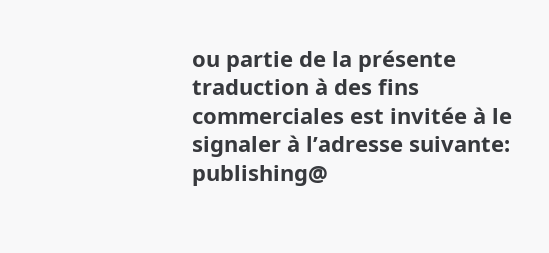ou partie de la présente traduction à des fins commerciales est invitée à le signaler à l’adresse suivante: publishing@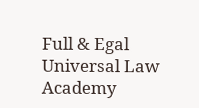Full & Egal Universal Law Academy